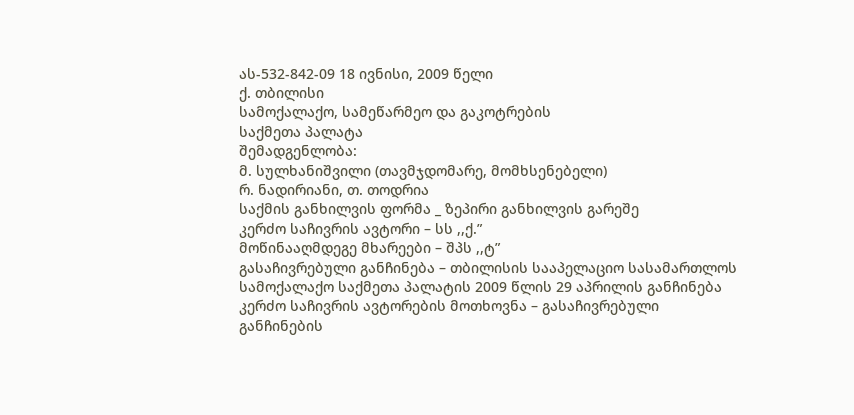ას-532-842-09 18 ივნისი, 2009 წელი
ქ. თბილისი
სამოქალაქო, სამეწარმეო და გაკოტრების
საქმეთა პალატა
შემადგენლობა:
მ. სულხანიშვილი (თავმჯდომარე, მომხსენებელი)
რ. ნადირიანი, თ. თოდრია
საქმის განხილვის ფორმა _ ზეპირი განხილვის გარეშე
კერძო საჩივრის ავტორი – სს ,,ქ.”
მოწინააღმდეგე მხარეები – შპს ,,ტ”
გასაჩივრებული განჩინება – თბილისის სააპელაციო სასამართლოს სამოქალაქო საქმეთა პალატის 2009 წლის 29 აპრილის განჩინება
კერძო საჩივრის ავტორების მოთხოვნა – გასაჩივრებული განჩინების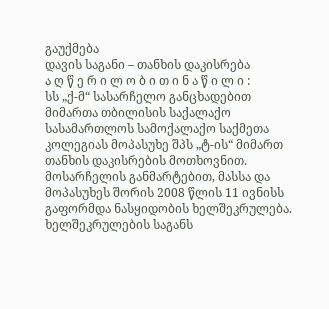გაუქმება
დავის საგანი – თანხის დაკისრება
ა ღ წ ე რ ი ლ ო ბ ი თ ი ნ ა წ ი ლ ი :
სს „ქ-მ“ სასარჩელო განცხადებით მიმართა თბილისის საქალაქო სასამართლოს სამოქალაქო საქმეთა კოლეგიას მოპასუხე შპს „ტ-ის“ მიმართ თანხის დაკისრების მოთხოვნით.
მოსარჩელის განმარტებით, მასსა და მოპასუხეს შორის 2008 წლის 11 ივნისს გაფორმდა ნასყიდობის ხელშეკრულება. ხელშეკრულების საგანს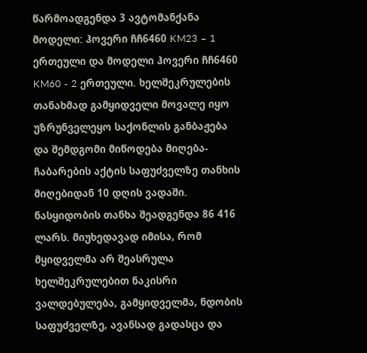წარმოადგენდა 3 ავტომანქანა მოდელი: ჰოვერი ჩჩ6460 KM23 – 1 ერთეული და მოდელი ჰოვერი ჩჩ6460 KM60 - 2 ერთეული. ხელშეკრულების თანახმად გამყიდველი მოვალე იყო უზრუნველეყო საქონლის განბაჟება და შემდგომი მიწოდება მიღება-ჩაბარების აქტის საფუძველზე თანხის მიღებიდან 10 დღის ვადაში. ნასყიდობის თანხა შეადგენდა 86 416 ლარს. მიუხედავად იმისა, რომ მყიდველმა არ შეასრულა ხელშეკრულებით ნაკისრი ვალდებულება, გამყიდველმა, ნდობის საფუძველზე, ავანსად გადასცა და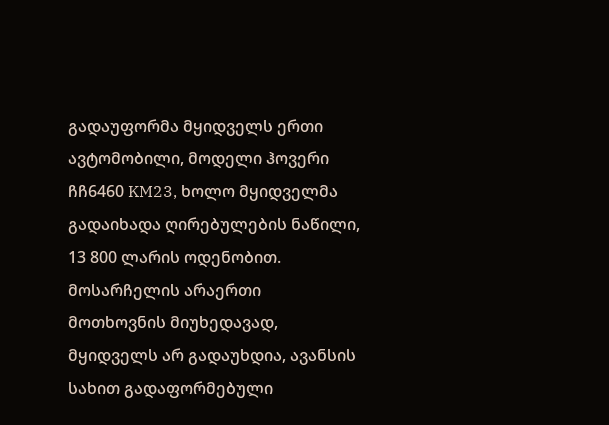გადაუფორმა მყიდველს ერთი ავტომობილი, მოდელი ჰოვერი ჩჩ6460 KM23, ხოლო მყიდველმა გადაიხადა ღირებულების ნაწილი, 13 800 ლარის ოდენობით. მოსარჩელის არაერთი მოთხოვნის მიუხედავად, მყიდველს არ გადაუხდია, ავანსის სახით გადაფორმებული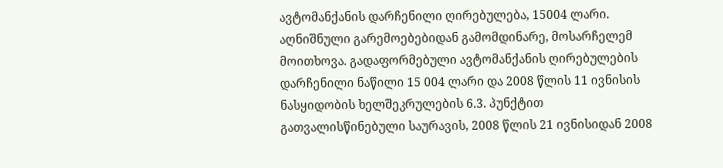ავტომანქანის დარჩენილი ღირებულება, 15004 ლარი.
აღნიშნული გარემოებებიდან გამომდინარე, მოსარჩელემ მოითხოვა. გადაფორმებული ავტომანქანის ღირებულების დარჩენილი ნაწილი 15 004 ლარი და 2008 წლის 11 ივნისის ნასყიდობის ხელშეკრულების 6.3. პუნქტით გათვალისწინებული საურავის, 2008 წლის 21 ივნისიდან 2008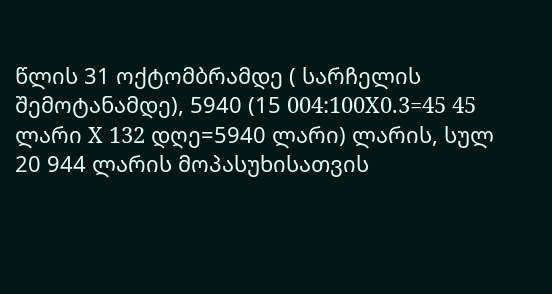წლის 31 ოქტომბრამდე ( სარჩელის შემოტანამდე), 5940 (15 004:100X0.3=45 45 ლარი X 132 დღე=5940 ლარი) ლარის, სულ 20 944 ლარის მოპასუხისათვის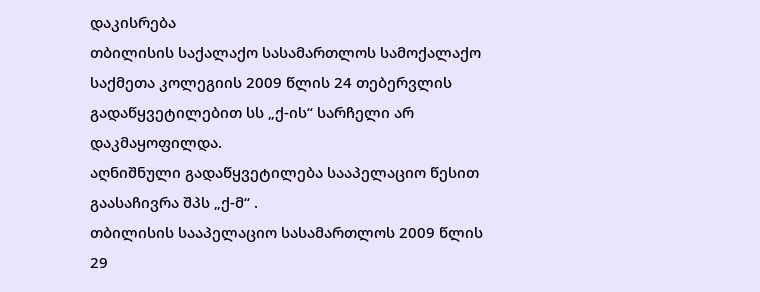დაკისრება
თბილისის საქალაქო სასამართლოს სამოქალაქო საქმეთა კოლეგიის 2009 წლის 24 თებერვლის გადაწყვეტილებით სს „ქ-ის“ სარჩელი არ დაკმაყოფილდა.
აღნიშნული გადაწყვეტილება სააპელაციო წესით გაასაჩივრა შპს „ქ-მ“ .
თბილისის სააპელაციო სასამართლოს 2009 წლის 29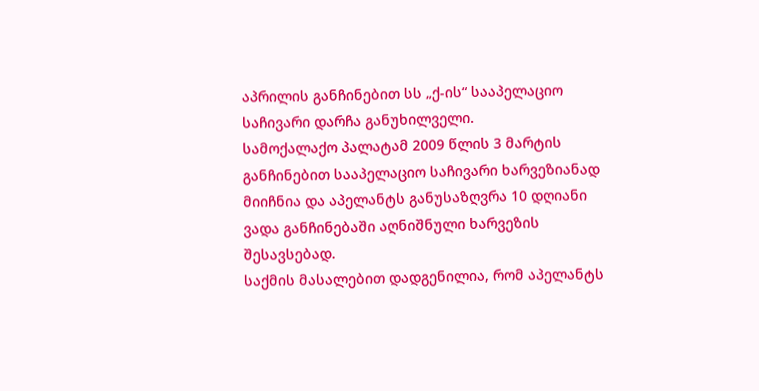აპრილის განჩინებით სს „ქ-ის“ სააპელაციო საჩივარი დარჩა განუხილველი.
სამოქალაქო პალატამ 2009 წლის 3 მარტის განჩინებით სააპელაციო საჩივარი ხარვეზიანად მიიჩნია და აპელანტს განუსაზღვრა 10 დღიანი ვადა განჩინებაში აღნიშნული ხარვეზის შესავსებად.
საქმის მასალებით დადგენილია, რომ აპელანტს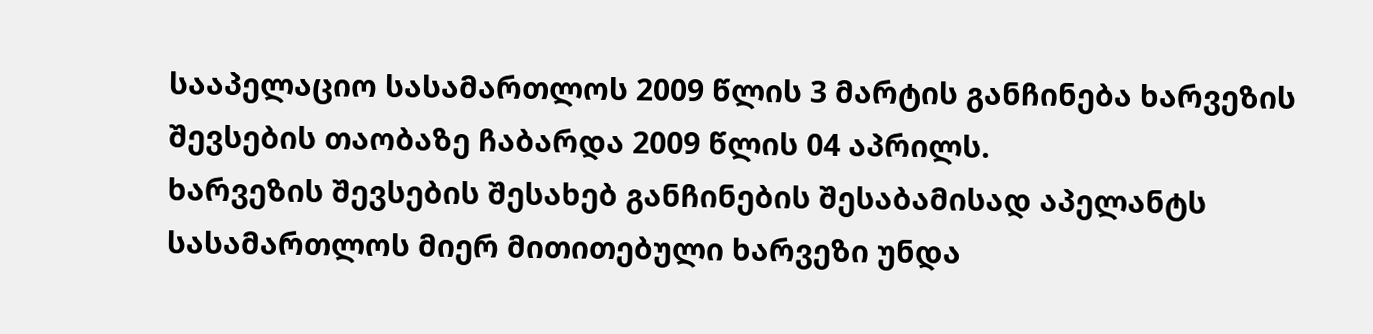სააპელაციო სასამართლოს 2009 წლის 3 მარტის განჩინება ხარვეზის შევსების თაობაზე ჩაბარდა 2009 წლის 04 აპრილს.
ხარვეზის შევსების შესახებ განჩინების შესაბამისად აპელანტს სასამართლოს მიერ მითითებული ხარვეზი უნდა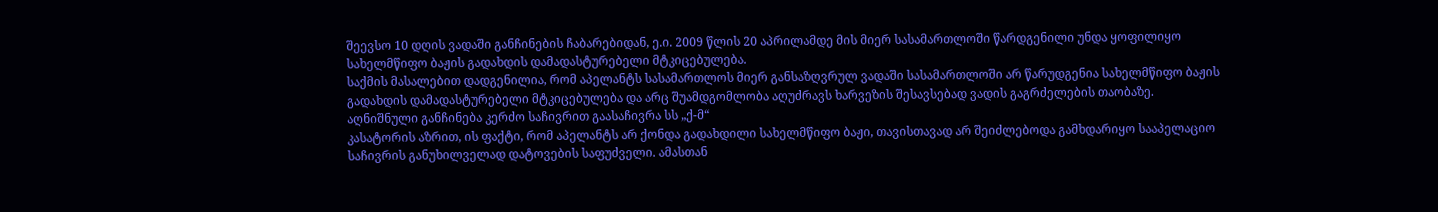შეევსო 10 დღის ვადაში განჩინების ჩაბარებიდან, ე.ი. 2009 წლის 20 აპრილამდე მის მიერ სასამართლოში წარდგენილი უნდა ყოფილიყო სახელმწიფო ბაჟის გადახდის დამადასტურებელი მტკიცებულება.
საქმის მასალებით დადგენილია, რომ აპელანტს სასამართლოს მიერ განსაზღვრულ ვადაში სასამართლოში არ წარუდგენია სახელმწიფო ბაჟის გადახდის დამადასტურებელი მტკიცებულება და არც შუამდგომლობა აღუძრავს ხარვეზის შესავსებად ვადის გაგრძელების თაობაზე.
აღნიშნული განჩინება კერძო საჩივრით გაასაჩივრა სს „ქ-მ“
კასატორის აზრით, ის ფაქტი, რომ აპელანტს არ ქონდა გადახდილი სახელმწიფო ბაჟი, თავისთავად არ შეიძლებოდა გამხდარიყო სააპელაციო საჩივრის განუხილველად დატოვების საფუძველი. ამასთან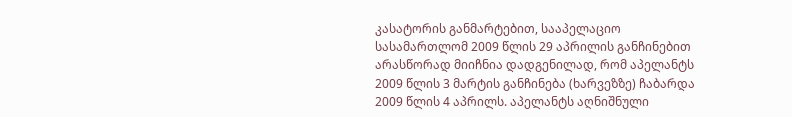კასატორის განმარტებით, სააპელაციო სასამართლომ 2009 წლის 29 აპრილის განჩინებით არასწორად მიიჩნია დადგენილად, რომ აპელანტს 2009 წლის 3 მარტის განჩინება (ხარვეზზე) ჩაბარდა 2009 წლის 4 აპრილს. აპელანტს აღნიშნული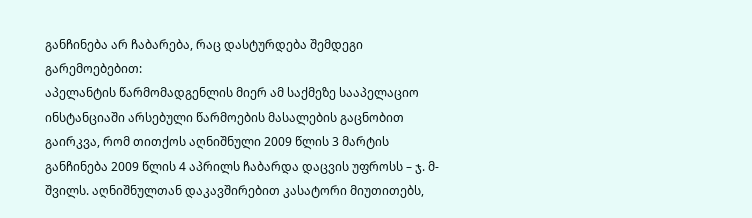განჩინება არ ჩაბარება, რაც დასტურდება შემდეგი გარემოებებით:
აპელანტის წარმომადგენლის მიერ ამ საქმეზე სააპელაციო ინსტანციაში არსებული წარმოების მასალების გაცნობით გაირკვა, რომ თითქოს აღნიშნული 2009 წლის 3 მარტის განჩინება 2009 წლის 4 აპრილს ჩაბარდა დაცვის უფროსს – ჯ. მ-შვილს. აღნიშნულთან დაკავშირებით კასატორი მიუთითებს,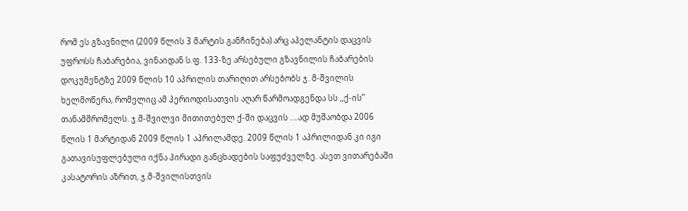რომ ეს გზავნილი (2009 წლის 3 მარტის განჩინება) არც აპელანტის დაცვის უფროსს ჩაბარებია, ვინაიდან ს.ფ. 133-ზე არსებული გზავნილის ჩაბარების დოკუმენტზე 2009 წლის 10 აპრილის თარიღით არსებობს ჯ. მ-შვილის ხელმოწერა, რომელიც ამ პერიოდისათვის აღარ წარმოადგენდა სს ,,ქ-ის” თანამშრომელს. ჯ.მ-შვილვი მითითებულ ქ-ში დაცვის ….ად მუშაობდა 2006 წლის 1 მარტიდან 2009 წლის 1 აპრილამდე. 2009 წლის 1 აპრილიდან კი იგი გათავისუფლებული იქნა პირადი განცხადების საფუძველზე. ასეთ ვითარებაში კასატორის აზრით, ჯ.მ-შვილისთვის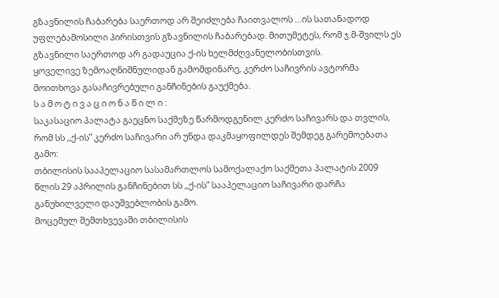გზავნილის ჩაბარება საერთოდ არ შეიძლება ჩაითვალოს …ის სათანადოდ უფლებამოსილი პირისთვის გზავნილის ჩაბარებად. მითუმეტეს, რომ ჯ.მ-შვილს ეს გზავნილი საერთოდ არ გადაუცია ქ-ის ხელმძღვანელობისთვის.
ყოველივე ზემოაღნიშნულიდან გამომდინარე, კერძო საჩივრის ავტორმა მოითხოვა გასაჩივრებული განჩინების გაუქმება.
ს ა მ ო ტ ი ვ ა ც ი ო ნ ა წ ი ლ ი :
საკასაციო პალატა გაეცნო საქმეზე წარმოდგენილ კერძო საჩივარს და თვლის, რომ სს ,,ქ-ის” კერძო საჩივარი არ უნდა დაკმაყოფილდეს შემდეგ გარემოებათა გამო:
თბილისის სააპელაციო სასამართლოს სამოქალაქო საქმეთა პალატის 2009 წლის 29 აპრილის განჩინებით სს ,,ქ-ის” სააპელაციო საჩივარი დარჩა განუხილველი დაუშვებლობის გამო.
მოცემულ შემთხვევაში თბილისის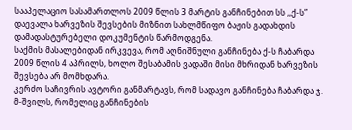სააპელაციო სასამართლოს 2009 წლის 3 მარტის განჩინებით სს ,,ქ-ს” დაევალა ხარვეზის შევსების მიზნით სახლმწიფო ბაჟის გადახდის დამადასტურებელი დოკუმენტის წარმოდგენა.
საქმის მასალებიდან ირკვევა, რომ აღნიშნული განჩინება ქ-ს ჩაბარდა 2009 წლის 4 აპრილს, ხოლო შესაბამის ვადაში მისი მხრიდან ხარვეზის შევსება არ მომხდარა.
კერძო საჩივრის ავტორი განმარტავს, რომ სადავო განჩინება ჩაბარდა ჯ. მ-შვილს, რომელიც განჩინების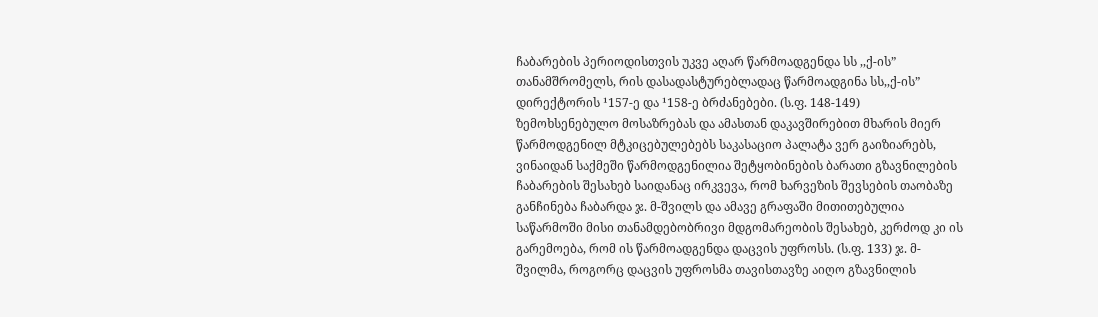ჩაბარების პერიოდისთვის უკვე აღარ წარმოადგენდა სს ,,ქ-ის” თანამშრომელს, რის დასადასტურებლადაც წარმოადგინა სს,,ქ-ის” დირექტორის ¹157-ე და ¹158-ე ბრძანებები. (ს.ფ. 148-149)
ზემოხსენებულო მოსაზრებას და ამასთან დაკავშირებით მხარის მიერ წარმოდგენილ მტკიცებულებებს საკასაციო პალატა ვერ გაიზიარებს, ვინაიდან საქმეში წარმოდგენილია შეტყობინების ბარათი გზავნილების ჩაბარების შესახებ საიდანაც ირკვევა, რომ ხარვეზის შევსების თაობაზე განჩინება ჩაბარდა ჯ. მ-შვილს და ამავე გრაფაში მითითებულია საწარმოში მისი თანამდებობრივი მდგომარეობის შესახებ, კერძოდ კი ის გარემოება, რომ ის წარმოადგენდა დაცვის უფროსს. (ს.ფ. 133) ჯ. მ-შვილმა, როგორც დაცვის უფროსმა თავისთავზე აიღო გზავნილის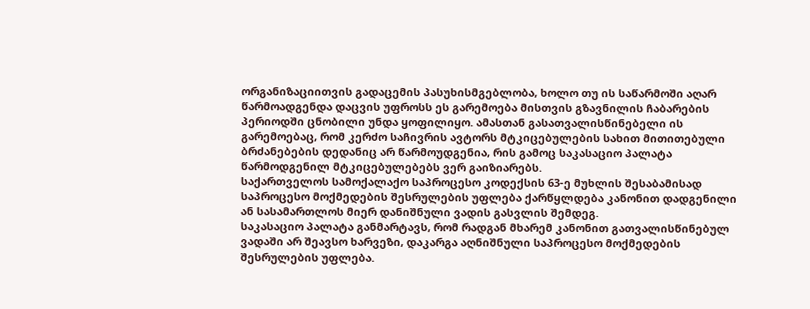ორგანიზაციითვის გადაცემის პასუხისმგებლობა, ხოლო თუ ის საწარმოში აღარ წარმოადგენდა დაცვის უფროსს ეს გარემოება მისთვის გზავნილის ჩაბარების პერიოდში ცნობილი უნდა ყოფილიყო. ამასთან გასათვალისწინებელი ის გარემოებაც, რომ კერძო საჩივრის ავტორს მტკიცებულების სახით მითითებული ბრძანებების დედანიც არ წარმოუდგენია, რის გამოც საკასაციო პალატა წარმოდგენილ მტკიცებულებებს ვერ გაიზიარებს.
საქართველოს სამოქალაქო საპროცესო კოდექსის 63-ე მუხლის შესაბამისად საპროცესო მოქმედების შესრულების უფლება ქარწყლდება კანონით დადგენილი ან სასამართლოს მიერ დანიშნული ვადის გასვლის შემდეგ.
საკასაციო პალატა განმარტავს, რომ რადგან მხარემ კანონით გათვალისწინებულ ვადაში არ შეავსო ხარვეზი, დაკარგა აღნიშნული საპროცესო მოქმედების შესრულების უფლება.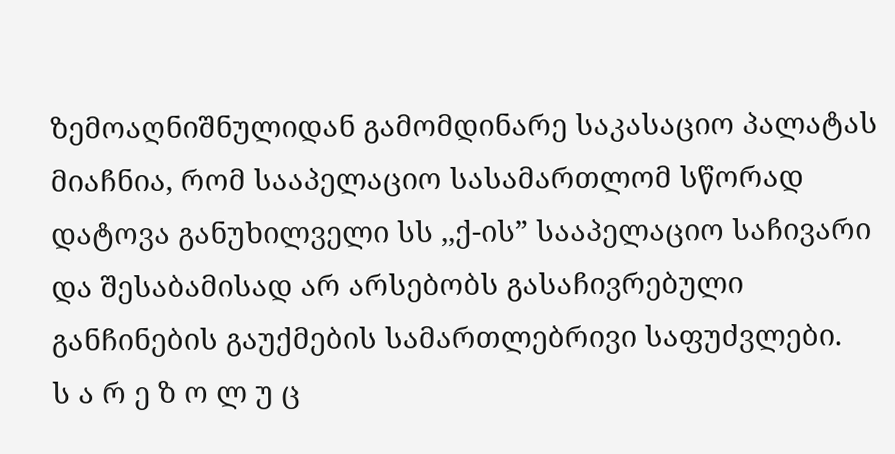ზემოაღნიშნულიდან გამომდინარე საკასაციო პალატას მიაჩნია, რომ სააპელაციო სასამართლომ სწორად დატოვა განუხილველი სს ,,ქ-ის” სააპელაციო საჩივარი და შესაბამისად არ არსებობს გასაჩივრებული განჩინების გაუქმების სამართლებრივი საფუძვლები.
ს ა რ ე ზ ო ლ უ ც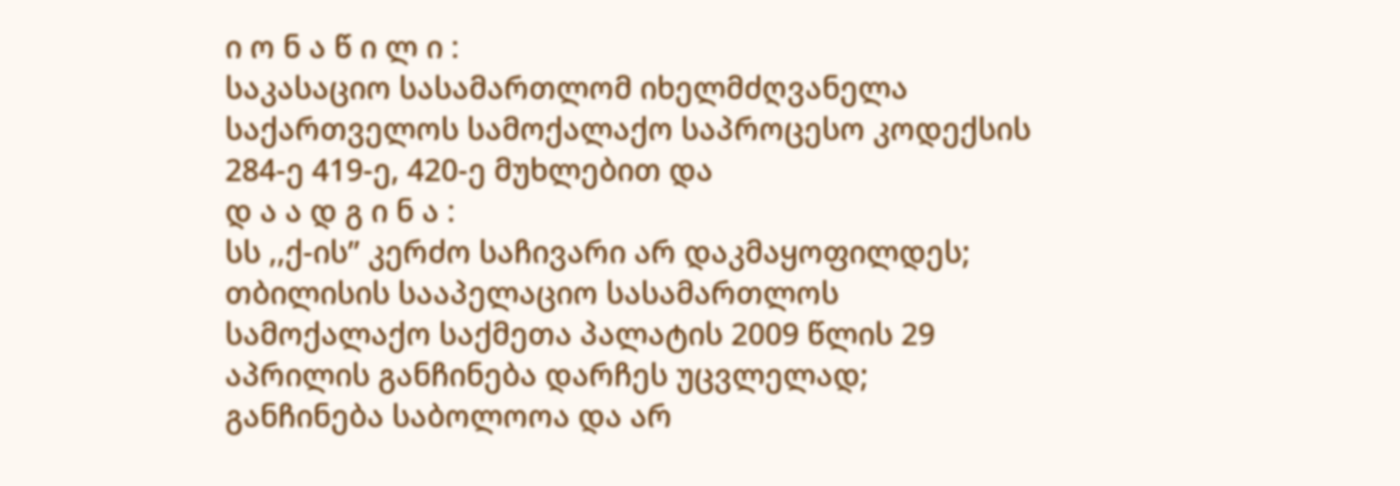ი ო ნ ა წ ი ლ ი :
საკასაციო სასამართლომ იხელმძღვანელა საქართველოს სამოქალაქო საპროცესო კოდექსის 284-ე 419-ე, 420-ე მუხლებით და
დ ა ა დ გ ი ნ ა :
სს ,,ქ-ის” კერძო საჩივარი არ დაკმაყოფილდეს;
თბილისის სააპელაციო სასამართლოს სამოქალაქო საქმეთა პალატის 2009 წლის 29 აპრილის განჩინება დარჩეს უცვლელად;
განჩინება საბოლოოა და არ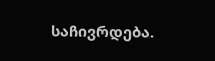საჩივრდება.